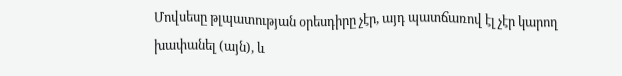Մովսեսը թլպատության օրեսդիրը չէր, այդ պատճառով էլ չէր կարող խափանել (այն), և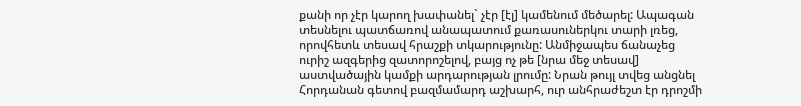քանի որ չէր կարող խափանել` չէր [էլ] կամենում մեծարել: Ապագան տեսնելու պատճառով անապատում քառասուներկու տարի լռեց, որովհետև տեսավ հրաշքի տկարությունը: Անմիջապես ճանաչեց ուրիշ ազգերից զատորոշելով, բայց ոչ թե [նրա մեջ տեսավ] աստվածային կամքի արդարության լրումը: Նրան թույլ տվեց անցնել Հորդանան գետով բազմամարդ աշխարհ, ուր անհրաժեշտ էր դրոշմի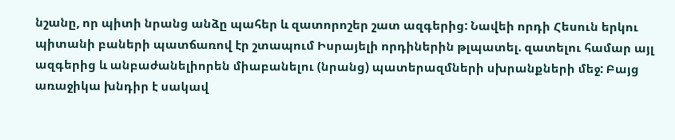նշանը, որ պիտի նրանց անձը պահեր և զատորոշեր շատ ազգերից: Նավեի որդի Հեսուն երկու պիտանի բաների պատճառով էր շտապում Իսրայելի որդիներին թլպատել. զատելու համար այլ ազգերից և անբաժանելիորեն միաբանելու (նրանց) պատերազմների սխրանքների մեջ: Բայց առաջիկա խնդիր է սակավ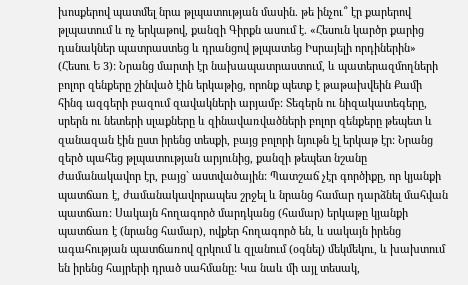խոսքերով պատմել նրա թլպատության մասին. թե ինչու՞ էր քարերով թլպատում և ոչ երկաթով, քանզի Գիրքն ասում է. «Հեսուն կարծր քարից դանակներ պատրաստեց և դրանցով թլպատեց Իսրայելի որդիներին» (Հեսու Ե 3): Նրանց մարտի էր նախապատրաստում, և պատերազմողների բոլոր զենքերը շինված էին երկաթից, որոնք պետք է թաթախվեին Քամի հինգ ազգերի բազում զավակների արյամբ: Տեգերն ու նիզակատեգերը, սրերն ու նետերի սլաքները և զինավառվածների բոլոր զենքերը թեպետ և զանազան էին ըստ իրենց տեսքի, բայց բոլորի նյութն էլ երկաթ էր: Նրանց զերծ պահեց թլպատության արյունից, քանզի թեպետ նշանը ժամանակավոր էր, բայց` աստվածային: Պատշաճ չէր գործիքը, որ կյանքի պատճառ է, ժամանակավորապես շրջել և նրանց համար դարձնել մահվան պատճառ: Սակայն հողագործ մարդկանց (համար) երկաթը կյանքի պատճառ է (նրանց համար), ովքեր հողագործ են, և սակայն իրենց ագահության պատճառով զրկում և զլանում (օգնել) մեկմեկու, և խախտում են իրենց հայրերի դրած սահմանը: Կա նաև մի այլ տեսակ,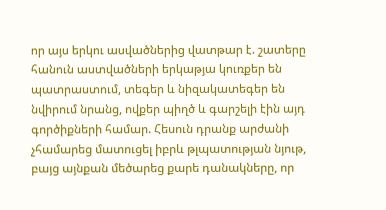որ այս երկու ասվածներից վատթար է. շատերը հանուն աստվածների երկաթյա կուռքեր են պատրաստում, տեգեր և նիզակատեգեր են նվիրում նրանց, ովքեր պիղծ և գարշելի էին այդ գործիքների համար. Հեսուն դրանք արժանի չհամարեց մատուցել իբրև թլպատության նյութ, բայց այնքան մեծարեց քարե դանակները, որ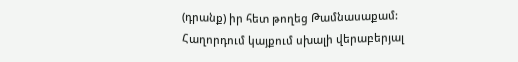(դրանք) իր հետ թողեց Թամնասաքամ:
Հաղորդում կայքում սխալի վերաբերյալ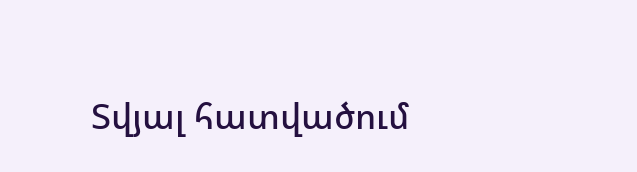Տվյալ հատվածում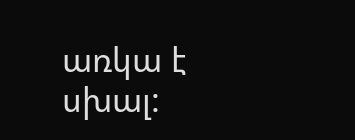առկա է սխալ: